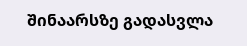შინაარსზე გადასვლა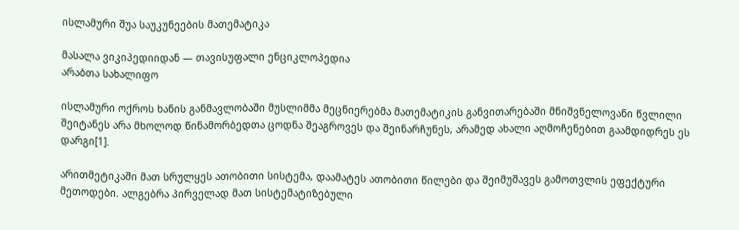ისლამური შუა საუკუნეების მათემატიკა

მასალა ვიკიპედიიდან — თავისუფალი ენციკლოპედია
არაბთა სახალიფო

ისლამური ოქროს ხანის განმავლობაში მუსლიმმა მეცნიერებმა მათემატიკის განვითარებაში მნიშვნელოვანი წვლილი შეიტანეს არა მხოლოდ წინამორბედთა ცოდნა შეაგროვეს და შეინარჩუნეს, არამედ ახალი აღმოჩენებით გაამდიდრეს ეს დარგი[1].

არითმეტიკაში მათ სრულყეს ათობითი სისტემა, დაამატეს ათობითი წილები და შეიმუშავეს გამოთვლის ეფექტური მეთოდები. ალგებრა პირველად მათ სისტემატიზებული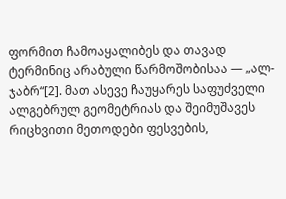ფორმით ჩამოაყალიბეს და თავად ტერმინიც არაბული წარმოშობისაა — „ალ-ჯაბრ“[2]. მათ ასევე ჩაუყარეს საფუძველი ალგებრულ გეომეტრიას და შეიმუშავეს რიცხვითი მეთოდები ფესვების,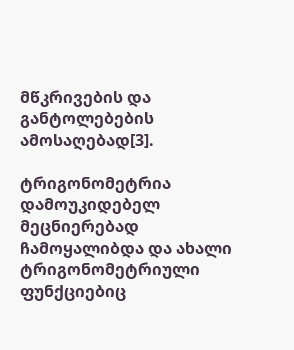მწკრივების და განტოლებების ამოსაღებად[3].

ტრიგონომეტრია დამოუკიდებელ მეცნიერებად ჩამოყალიბდა და ახალი ტრიგონომეტრიული ფუნქციებიც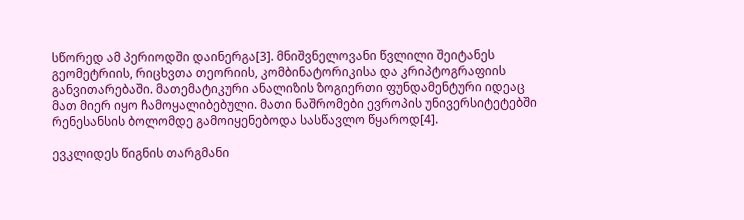სწორედ ამ პერიოდში დაინერგა[3]. მნიშვნელოვანი წვლილი შეიტანეს გეომეტრიის, რიცხვთა თეორიის, კომბინატორიკისა და კრიპტოგრაფიის განვითარებაში. მათემატიკური ანალიზის ზოგიერთი ფუნდამენტური იდეაც მათ მიერ იყო ჩამოყალიბებული. მათი ნაშრომები ევროპის უნივერსიტეტებში რენესანსის ბოლომდე გამოიყენებოდა სასწავლო წყაროდ[4].

ევკლიდეს წიგნის თარგმანი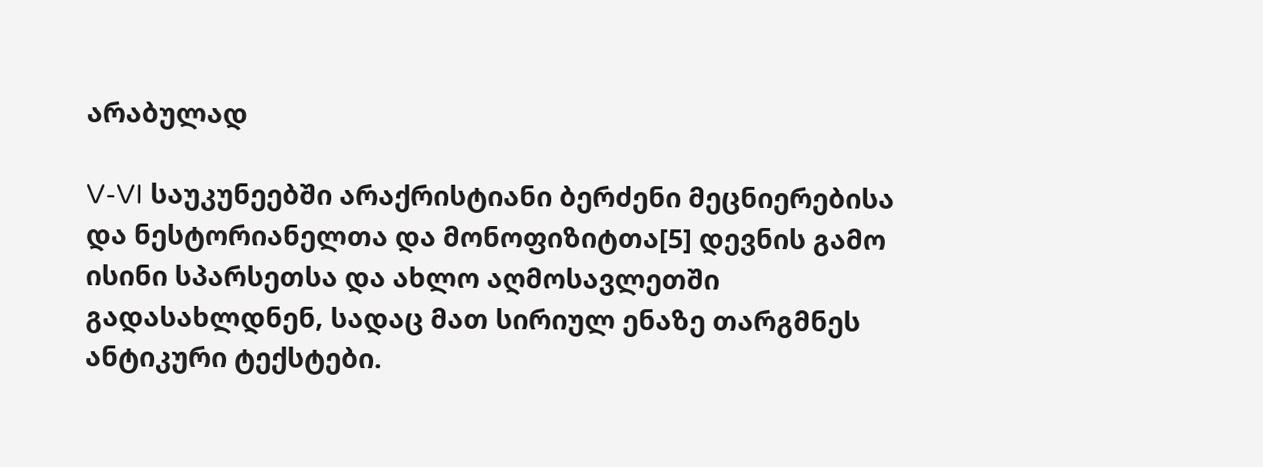არაბულად

V-VI საუკუნეებში არაქრისტიანი ბერძენი მეცნიერებისა და ნესტორიანელთა და მონოფიზიტთა[5] დევნის გამო ისინი სპარსეთსა და ახლო აღმოსავლეთში გადასახლდნენ, სადაც მათ სირიულ ენაზე თარგმნეს ანტიკური ტექსტები.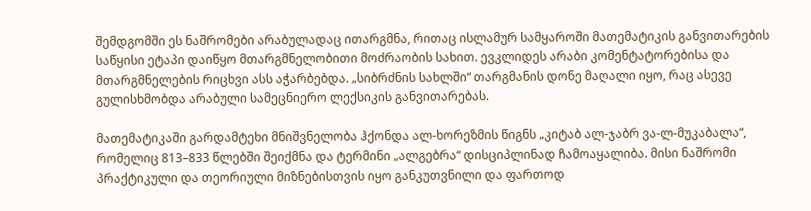შემდგომში ეს ნაშრომები არაბულადაც ითარგმნა, რითაც ისლამურ სამყაროში მათემატიკის განვითარების საწყისი ეტაპი დაიწყო მთარგმნელობითი მოძრაობის სახით. ევკლიდეს არაბი კომენტატორებისა და მთარგმნელების რიცხვი ასს აჭარბებდა. „სიბრძნის სახლში“ თარგმანის დონე მაღალი იყო, რაც ასევე გულისხმობდა არაბული სამეცნიერო ლექსიკის განვითარებას.

მათემატიკაში გარდამტეხი მნიშვნელობა ჰქონდა ალ-ხორეზმის წიგნს „კიტაბ ალ-ჯაბრ ვა-ლ-მუკაბალა“, რომელიც 813–833 წლებში შეიქმნა და ტერმინი „ალგებრა“ დისციპლინად ჩამოაყალიბა. მისი ნაშრომი პრაქტიკული და თეორიული მიზნებისთვის იყო განკუთვნილი და ფართოდ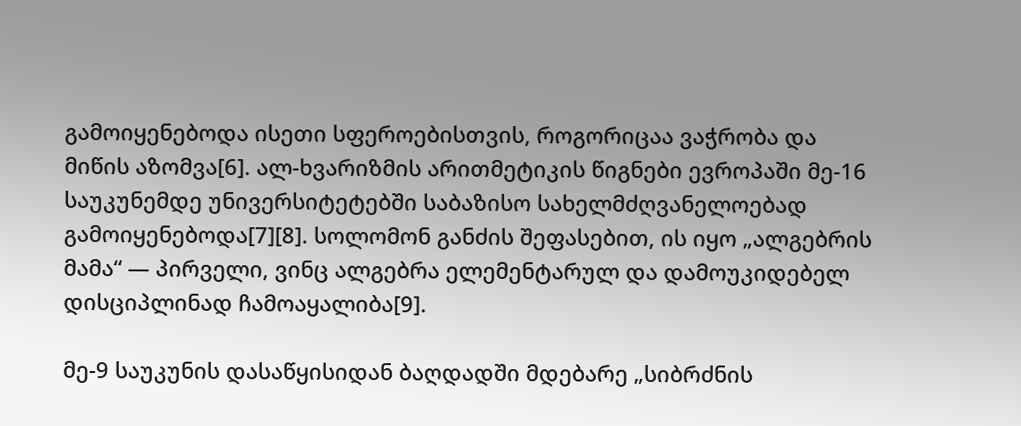გამოიყენებოდა ისეთი სფეროებისთვის, როგორიცაა ვაჭრობა და მიწის აზომვა[6]. ალ-ხვარიზმის არითმეტიკის წიგნები ევროპაში მე-16 საუკუნემდე უნივერსიტეტებში საბაზისო სახელმძღვანელოებად გამოიყენებოდა[7][8]. სოლომონ განძის შეფასებით, ის იყო „ალგებრის მამა“ — პირველი, ვინც ალგებრა ელემენტარულ და დამოუკიდებელ დისციპლინად ჩამოაყალიბა[9].

მე-9 საუკუნის დასაწყისიდან ბაღდადში მდებარე „სიბრძნის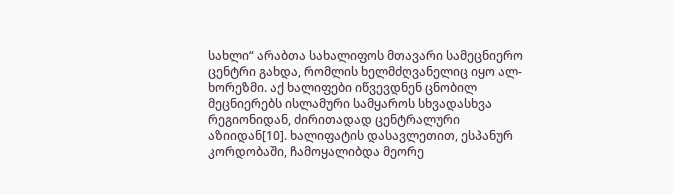სახლი“ არაბთა სახალიფოს მთავარი სამეცნიერო ცენტრი გახდა, რომლის ხელმძღვანელიც იყო ალ-ხორეზმი. აქ ხალიფები იწვევდნენ ცნობილ მეცნიერებს ისლამური სამყაროს სხვადასხვა რეგიონიდან, ძირითადად ცენტრალური აზიიდან[10]. ხალიფატის დასავლეთით, ესპანურ კორდობაში, ჩამოყალიბდა მეორე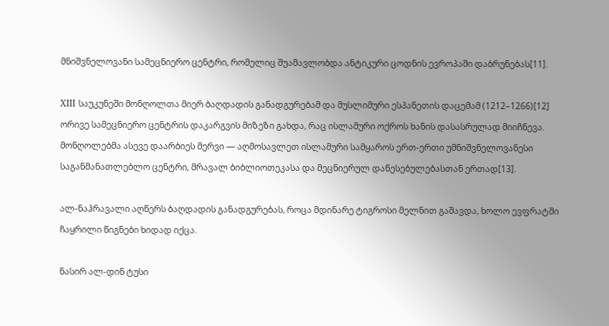მნიშვნელოვანი სამეცნიერო ცენტრი, რომელიც შუამავლობდა ანტიკური ცოდნის ევროპაში დაბრუნებას[11].

XIII საუკუნეში მონღოლთა მიერ ბაღდადის განადგურებამ და მუსლიმური ესპანეთის დაცემამ (1212–1266)[12] ორივე სამეცნიერო ცენტრის დაკარგვის მიზეზი გახდა, რაც ისლამური ოქროს ხანის დასასრულად მიიჩნევა. მონღოლებმა ასევე დაარბიეს მერვი — აღმოსავლეთ ისლამური სამყაროს ერთ-ერთი უმნიშვნელოვანესი საგანმანათლებლო ცენტრი, მრავალ ბიბლიოთეკასა და მეცნიერულ დაწესებულებასთან ერთად[13].

ალ-ნაჰრავალი აღწერს ბაღდადის განადგურებას, როცა მდინარე ტიგროსი მელნით გაშავდა, ხოლო ევფრატში ჩაყრილი წიგნები ხიდად იქცა.

ნასირ ალ-დინ ტუსი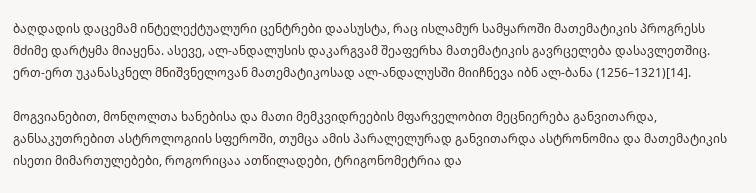ბაღდადის დაცემამ ინტელექტუალური ცენტრები დაასუსტა, რაც ისლამურ სამყაროში მათემატიკის პროგრესს მძიმე დარტყმა მიაყენა. ასევე, ალ-ანდალუსის დაკარგვამ შეაფერხა მათემატიკის გავრცელება დასავლეთშიც. ერთ-ერთ უკანასკნელ მნიშვნელოვან მათემატიკოსად ალ-ანდალუსში მიიჩნევა იბნ ალ-ბანა (1256–1321)[14].

მოგვიანებით, მონღოლთა ხანებისა და მათი მემკვიდრეების მფარველობით მეცნიერება განვითარდა, განსაკუთრებით ასტროლოგიის სფეროში, თუმცა ამის პარალელურად განვითარდა ასტრონომია და მათემატიკის ისეთი მიმართულებები, როგორიცაა ათწილადები, ტრიგონომეტრია და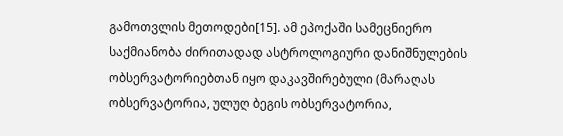გამოთვლის მეთოდები[15]. ამ ეპოქაში სამეცნიერო საქმიანობა ძირითადად ასტროლოგიური დანიშნულების ობსერვატორიებთან იყო დაკავშირებული (მარაღას ობსერვატორია, ულუღ ბეგის ობსერვატორია,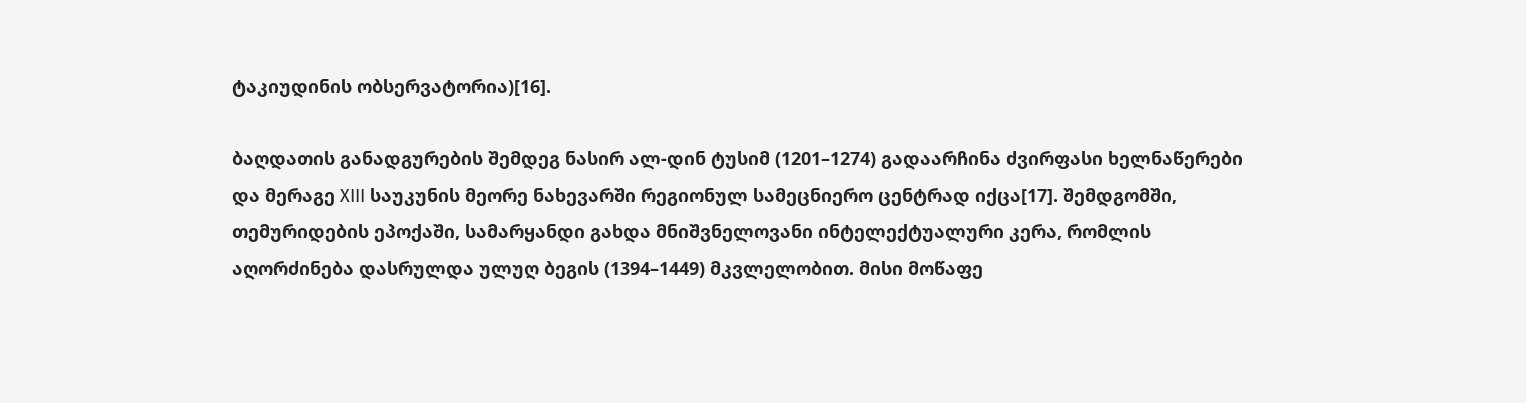ტაკიუდინის ობსერვატორია)[16].

ბაღდათის განადგურების შემდეგ ნასირ ალ-დინ ტუსიმ (1201–1274) გადაარჩინა ძვირფასი ხელნაწერები და მერაგე XIII საუკუნის მეორე ნახევარში რეგიონულ სამეცნიერო ცენტრად იქცა[17]. შემდგომში, თემურიდების ეპოქაში, სამარყანდი გახდა მნიშვნელოვანი ინტელექტუალური კერა, რომლის აღორძინება დასრულდა ულუღ ბეგის (1394–1449) მკვლელობით. მისი მოწაფე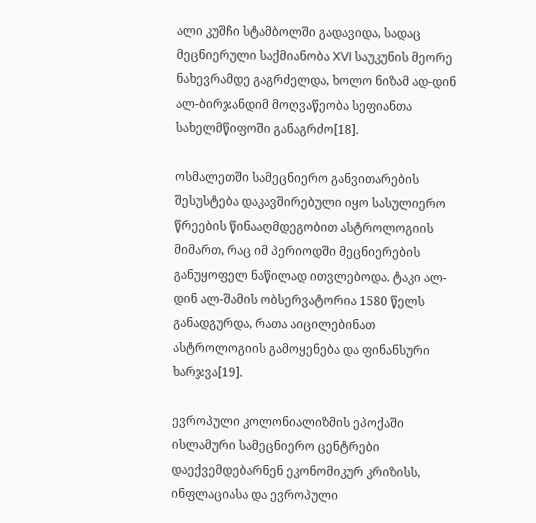ალი კუშჩი სტამბოლში გადავიდა, სადაც მეცნიერული საქმიანობა XVI საუკუნის მეორე ნახევრამდე გაგრძელდა, ხოლო ნიზამ ად-დინ ალ-ბირჯანდიმ მოღვაწეობა სეფიანთა სახელმწიფოში განაგრძო[18].

ოსმალეთში სამეცნიერო განვითარების შესუსტება დაკავშირებული იყო სასულიერო წრეების წინააღმდეგობით ასტროლოგიის მიმართ, რაც იმ პერიოდში მეცნიერების განუყოფელ ნაწილად ითვლებოდა. ტაკი ალ-დინ ალ-შამის ობსერვატორია 1580 წელს განადგურდა, რათა აიცილებინათ ასტროლოგიის გამოყენება და ფინანსური ხარჯვა[19].

ევროპული კოლონიალიზმის ეპოქაში ისლამური სამეცნიერო ცენტრები დაექვემდებარნენ ეკონომიკურ კრიზისს, ინფლაციასა და ევროპული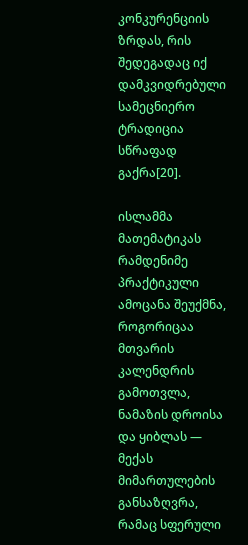კონკურენციის ზრდას, რის შედეგადაც იქ დამკვიდრებული სამეცნიერო ტრადიცია სწრაფად გაქრა[20].

ისლამმა მათემატიკას რამდენიმე პრაქტიკული ამოცანა შეუქმნა, როგორიცაა მთვარის კალენდრის გამოთვლა, ნამაზის დროისა და ყიბლას — მექას მიმართულების განსაზღვრა, რამაც სფერული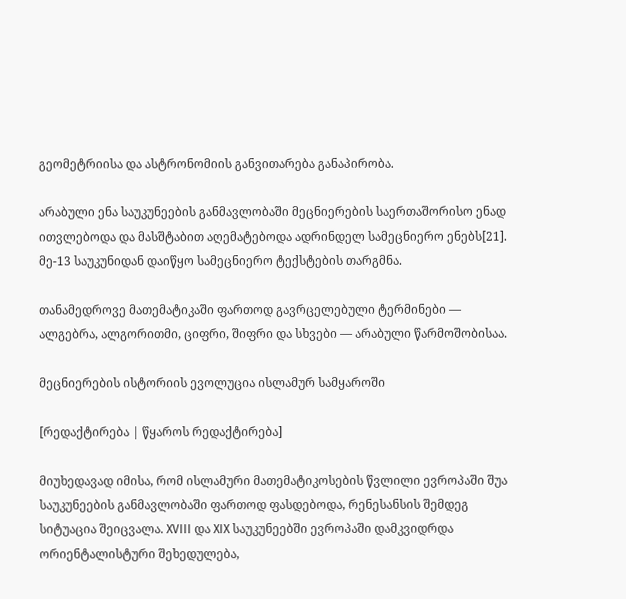გეომეტრიისა და ასტრონომიის განვითარება განაპირობა.

არაბული ენა საუკუნეების განმავლობაში მეცნიერების საერთაშორისო ენად ითვლებოდა და მასშტაბით აღემატებოდა ადრინდელ სამეცნიერო ენებს[21]. მე-13 საუკუნიდან დაიწყო სამეცნიერო ტექსტების თარგმნა.

თანამედროვე მათემატიკაში ფართოდ გავრცელებული ტერმინები — ალგებრა, ალგორითმი, ციფრი, შიფრი და სხვები — არაბული წარმოშობისაა.

მეცნიერების ისტორიის ევოლუცია ისლამურ სამყაროში

[რედაქტირება | წყაროს რედაქტირება]

მიუხედავად იმისა, რომ ისლამური მათემატიკოსების წვლილი ევროპაში შუა საუკუნეების განმავლობაში ფართოდ ფასდებოდა, რენესანსის შემდეგ სიტუაცია შეიცვალა. XVIII და XIX საუკუნეებში ევროპაში დამკვიდრდა ორიენტალისტური შეხედულება,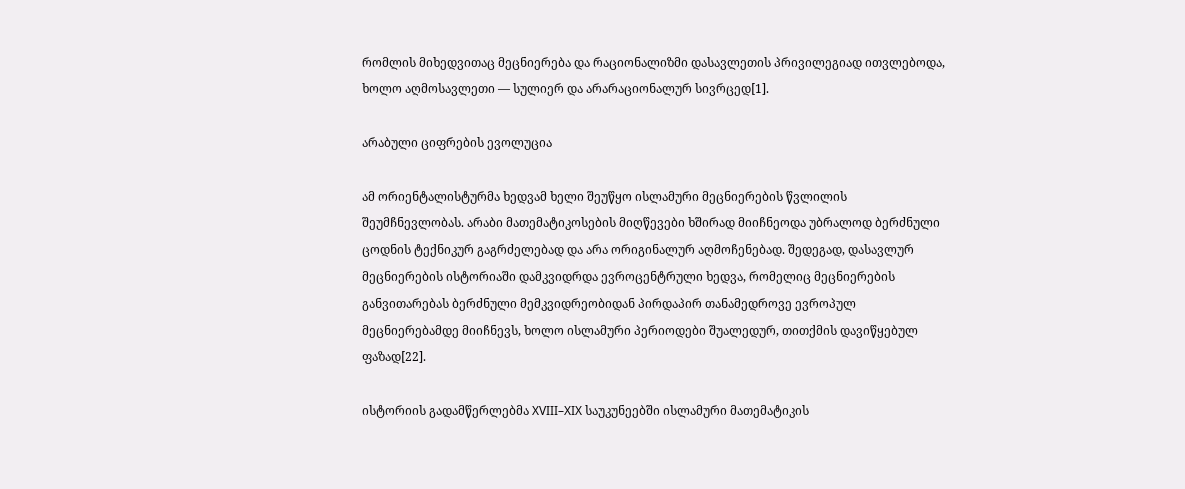რომლის მიხედვითაც მეცნიერება და რაციონალიზმი დასავლეთის პრივილეგიად ითვლებოდა, ხოლო აღმოსავლეთი — სულიერ და არარაციონალურ სივრცედ[1].

არაბული ციფრების ევოლუცია

ამ ორიენტალისტურმა ხედვამ ხელი შეუწყო ისლამური მეცნიერების წვლილის შეუმჩნევლობას. არაბი მათემატიკოსების მიღწევები ხშირად მიიჩნეოდა უბრალოდ ბერძნული ცოდნის ტექნიკურ გაგრძელებად და არა ორიგინალურ აღმოჩენებად. შედეგად, დასავლურ მეცნიერების ისტორიაში დამკვიდრდა ევროცენტრული ხედვა, რომელიც მეცნიერების განვითარებას ბერძნული მემკვიდრეობიდან პირდაპირ თანამედროვე ევროპულ მეცნიერებამდე მიიჩნევს, ხოლო ისლამური პერიოდები შუალედურ, თითქმის დავიწყებულ ფაზად[22].

ისტორიის გადამწერლებმა XVIII–XIX საუკუნეებში ისლამური მათემატიკის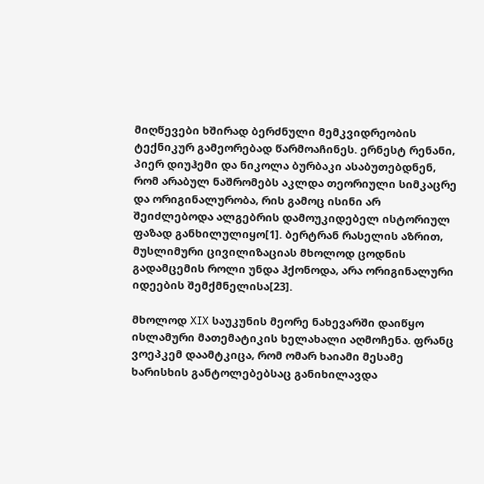მიღწევები ხშირად ბერძნული მემკვიდრეობის ტექნიკურ გამეორებად წარმოაჩინეს. ერნესტ რენანი, პიერ დიუჰემი და ნიკოლა ბურბაკი ასაბუთებდნენ, რომ არაბულ ნაშრომებს აკლდა თეორიული სიმკაცრე და ორიგინალურობა, რის გამოც ისინი არ შეიძლებოდა ალგებრის დამოუკიდებელ ისტორიულ ფაზად განხილულიყო[1]. ბერტრან რასელის აზრით, მუსლიმური ცივილიზაციას მხოლოდ ცოდნის გადამცემის როლი უნდა ჰქონოდა, არა ორიგინალური იდეების შემქმნელისა[23].

მხოლოდ XIX საუკუნის მეორე ნახევარში დაიწყო ისლამური მათემატიკის ხელახალი აღმოჩენა. ფრანც ვოეპკემ დაამტკიცა, რომ ომარ ხაიამი მესამე ხარისხის განტოლებებსაც განიხილავდა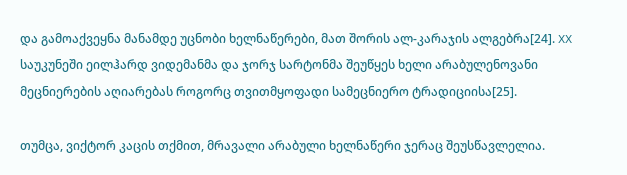და გამოაქვეყნა მანამდე უცნობი ხელნაწერები, მათ შორის ალ-კარაჯის ალგებრა[24]. XX საუკუნეში ეილჰარდ ვიდემანმა და ჯორჯ სარტონმა შეუწყეს ხელი არაბულენოვანი მეცნიერების აღიარებას როგორც თვითმყოფადი სამეცნიერო ტრადიციისა[25].

თუმცა, ვიქტორ კაცის თქმით, მრავალი არაბული ხელნაწერი ჯერაც შეუსწავლელია.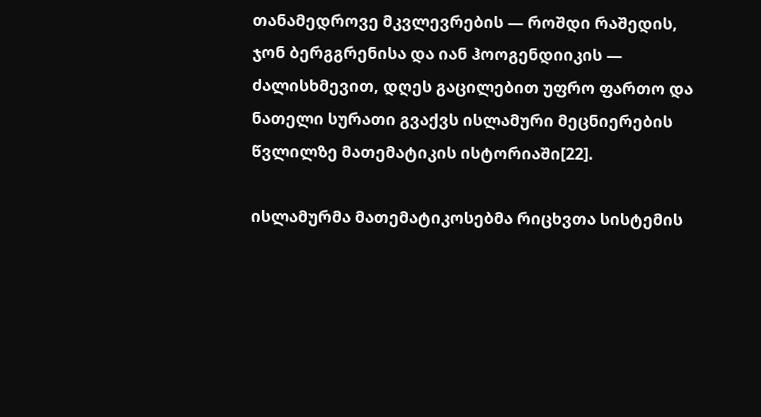თანამედროვე მკვლევრების — როშდი რაშედის, ჯონ ბერგგრენისა და იან ჰოოგენდიიკის — ძალისხმევით, დღეს გაცილებით უფრო ფართო და ნათელი სურათი გვაქვს ისლამური მეცნიერების წვლილზე მათემატიკის ისტორიაში[22].

ისლამურმა მათემატიკოსებმა რიცხვთა სისტემის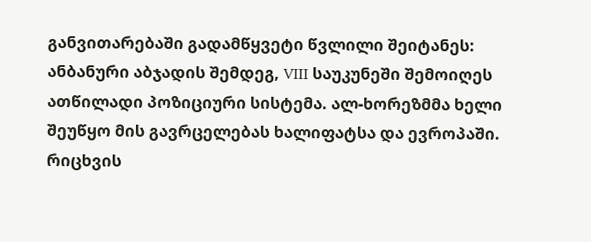განვითარებაში გადამწყვეტი წვლილი შეიტანეს: ანბანური აბჯადის შემდეგ, VIII საუკუნეში შემოიღეს ათწილადი პოზიციური სისტემა. ალ-ხორეზმმა ხელი შეუწყო მის გავრცელებას ხალიფატსა და ევროპაში. რიცხვის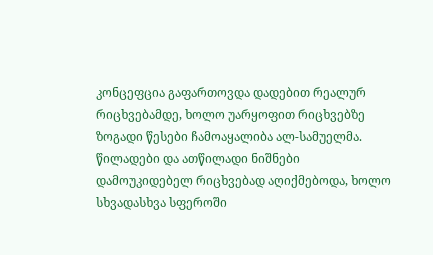კონცეფცია გაფართოვდა დადებით რეალურ რიცხვებამდე, ხოლო უარყოფით რიცხვებზე ზოგადი წესები ჩამოაყალიბა ალ-სამუელმა. წილადები და ათწილადი ნიშნები დამოუკიდებელ რიცხვებად აღიქმებოდა, ხოლო სხვადასხვა სფეროში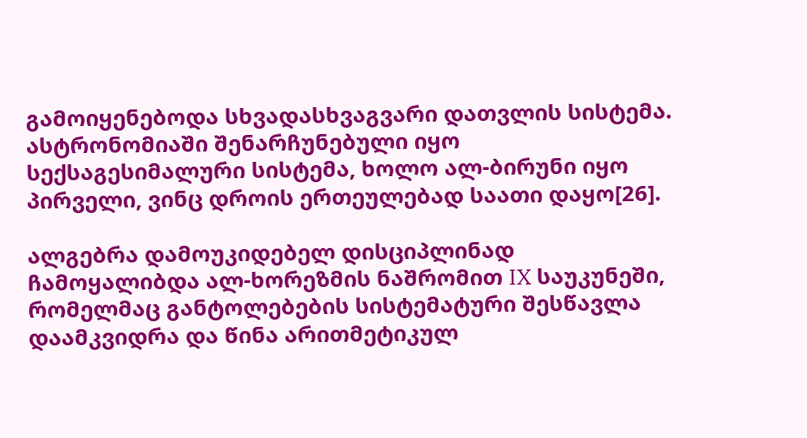გამოიყენებოდა სხვადასხვაგვარი დათვლის სისტემა. ასტრონომიაში შენარჩუნებული იყო სექსაგესიმალური სისტემა, ხოლო ალ-ბირუნი იყო პირველი, ვინც დროის ერთეულებად საათი დაყო[26].

ალგებრა დამოუკიდებელ დისციპლინად ჩამოყალიბდა ალ-ხორეზმის ნაშრომით IX საუკუნეში, რომელმაც განტოლებების სისტემატური შესწავლა დაამკვიდრა და წინა არითმეტიკულ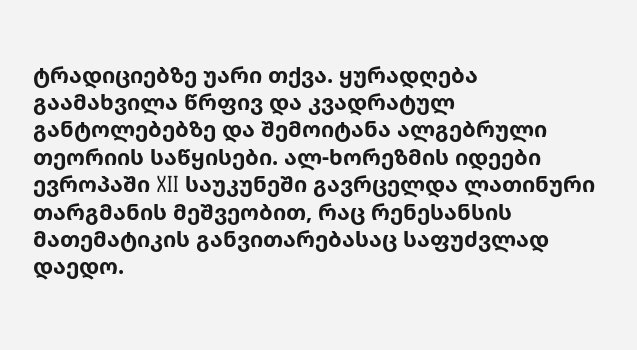ტრადიციებზე უარი თქვა. ყურადღება გაამახვილა წრფივ და კვადრატულ განტოლებებზე და შემოიტანა ალგებრული თეორიის საწყისები. ალ-ხორეზმის იდეები ევროპაში XII საუკუნეში გავრცელდა ლათინური თარგმანის მეშვეობით, რაც რენესანსის მათემატიკის განვითარებასაც საფუძვლად დაედო.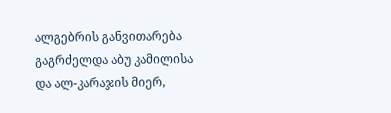ალგებრის განვითარება გაგრძელდა აბუ კამილისა და ალ-კარაჯის მიერ,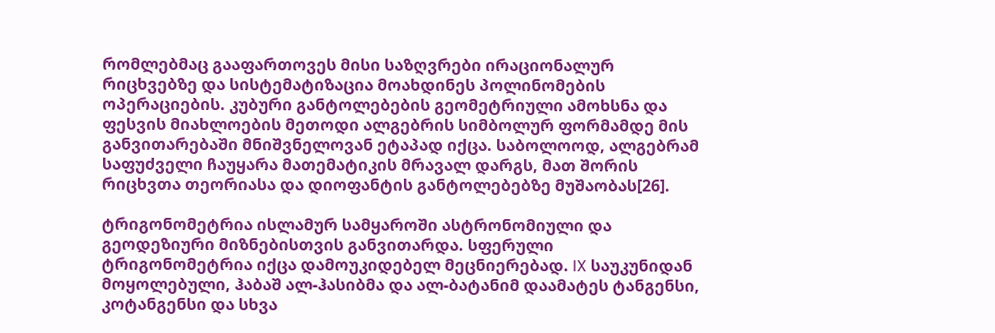რომლებმაც გააფართოვეს მისი საზღვრები ირაციონალურ რიცხვებზე და სისტემატიზაცია მოახდინეს პოლინომების ოპერაციების. კუბური განტოლებების გეომეტრიული ამოხსნა და ფესვის მიახლოების მეთოდი ალგებრის სიმბოლურ ფორმამდე მის განვითარებაში მნიშვნელოვან ეტაპად იქცა. საბოლოოდ, ალგებრამ საფუძველი ჩაუყარა მათემატიკის მრავალ დარგს, მათ შორის რიცხვთა თეორიასა და დიოფანტის განტოლებებზე მუშაობას[26].

ტრიგონომეტრია ისლამურ სამყაროში ასტრონომიული და გეოდეზიური მიზნებისთვის განვითარდა. სფერული ტრიგონომეტრია იქცა დამოუკიდებელ მეცნიერებად. IX საუკუნიდან მოყოლებული, ჰაბაშ ალ-ჰასიბმა და ალ-ბატანიმ დაამატეს ტანგენსი, კოტანგენსი და სხვა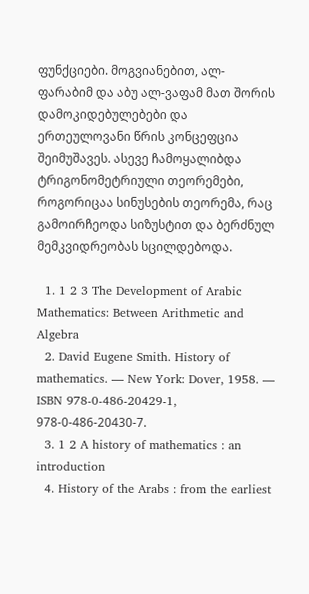ფუნქციები. მოგვიანებით, ალ-ფარაბიმ და აბუ ალ-ვაფამ მათ შორის დამოკიდებულებები და ერთეულოვანი წრის კონცეფცია შეიმუშავეს. ასევე ჩამოყალიბდა ტრიგონომეტრიული თეორემები, როგორიცაა სინუსების თეორემა, რაც გამოირჩეოდა სიზუსტით და ბერძნულ მემკვიდრეობას სცილდებოდა.

  1. 1 2 3 The Development of Arabic Mathematics: Between Arithmetic and Algebra
  2. David Eugene Smith. History of mathematics. — New York: Dover, 1958. — ISBN 978-0-486-20429-1, 978-0-486-20430-7.
  3. 1 2 A history of mathematics : an introduction
  4. History of the Arabs : from the earliest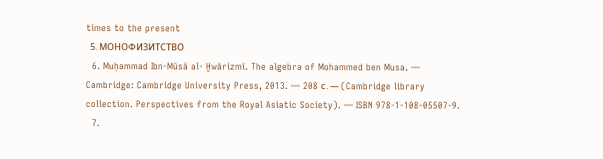times to the present
  5. МОНОФИЗИТСТВО
  6. Muḥammad Ibn-Mūsā al- Ḫwārizmī. The algebra of Mohammed ben Musa. — Cambridge: Cambridge University Press, 2013. — 208 с. — (Cambridge library collection. Perspectives from the Royal Asiatic Society). — ISBN 978-1-108-05507-9.
  7.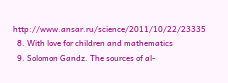http://www.ansar.ru/science/2011/10/22/23335
  8. With love for children and mathematics
  9. Solomon Gandz. The sources of al-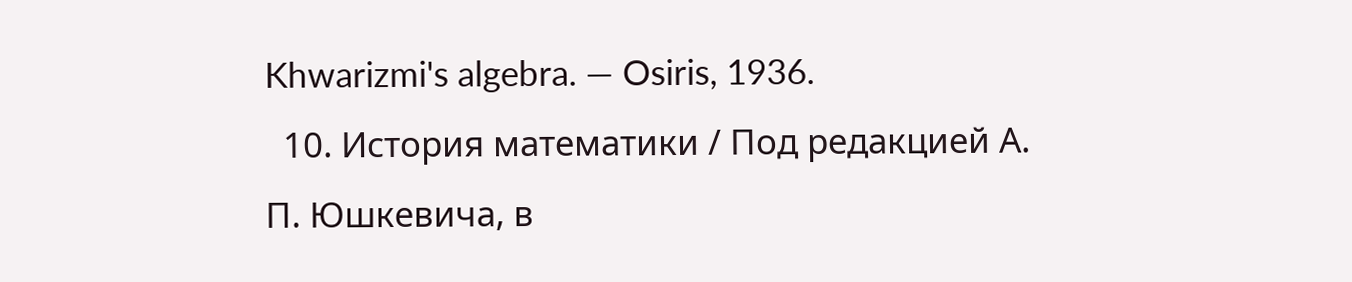Khwarizmi's algebra. — Osiris, 1936.
  10. История математики / Под редакцией А. П. Юшкевича, в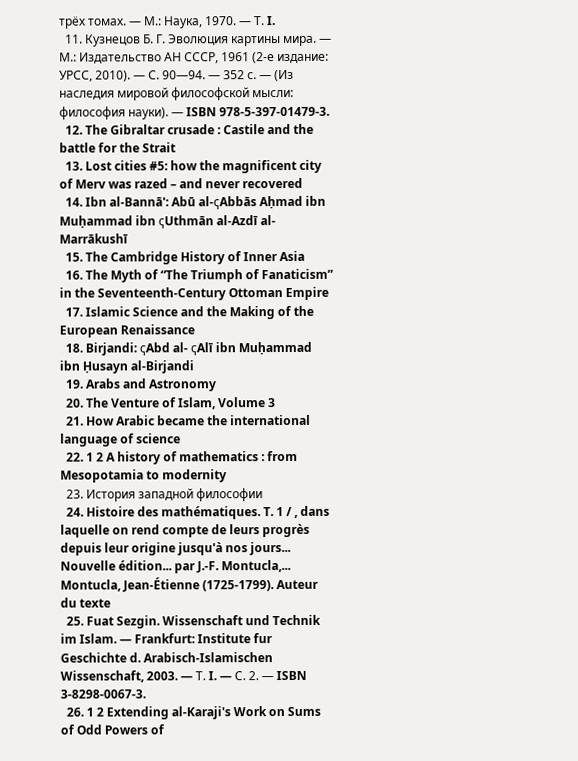трёх томах. — М.: Наука, 1970. — Т. I.
  11. Кузнецов Б. Г. Эволюция картины мира. — М.: Издательство АН СССР, 1961 (2-е издание: УРСС, 2010). — С. 90—94. — 352 с. — (Из наследия мировой философской мысли: философия науки). — ISBN 978-5-397-01479-3.
  12. The Gibraltar crusade : Castile and the battle for the Strait
  13. Lost cities #5: how the magnificent city of Merv was razed – and never recovered
  14. Ibn al‐Bannā': Abū al‐ҁAbbās Aḥmad ibn Muḥammad ibn ҁUthmān al‐Azdī al‐Marrākushī
  15. The Cambridge History of Inner Asia
  16. The Myth of “The Triumph of Fanaticism” in the Seventeenth-Century Ottoman Empire
  17. Islamic Science and the Making of the European Renaissance
  18. Birjandi: ҁAbd al- ҁAlī ibn Muḥammad ibn Ḥusayn al-Birjandi
  19. Arabs and Astronomy
  20. The Venture of Islam, Volume 3
  21. How Arabic became the international language of science
  22. 1 2 A history of mathematics : from Mesopotamia to modernity
  23. История западной философии
  24. Histoire des mathématiques. T. 1 / , dans laquelle on rend compte de leurs progrès depuis leur origine jusqu'à nos jours... Nouvelle édition... par J.-F. Montucla,... Montucla, Jean-Étienne (1725-1799). Auteur du texte
  25. Fuat Sezgin. Wissenschaft und Technik im Islam. — Frankfurt: Institute fur Geschichte d. Arabisch-Islamischen Wissenschaft, 2003. — Т. I. — С. 2. — ISBN 3-8298-0067-3.
  26. 1 2 Extending al-Karaji's Work on Sums of Odd Powers of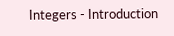Integers - Introduction